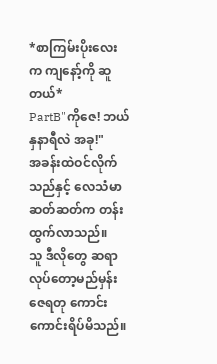*စာကြမ်းပိုးလေးက ကျနော့်ကို ဆူတယ်*
PartB"ကိုဇေ! ဘယ်နှနာရီလဲ အခု!"
အခန်းထဲဝင်လိုက်သည်နှင့် လေသံမာဆတ်ဆတ်က တန်းထွက်လာသည်။
သူ ဒီလိုတွေ ဆရာလုပ်တော့မည်မှန်း ဇေရတု ကောင်းကောင်းရိပ်မိသည်။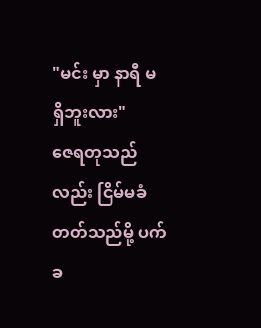"မင်း မှာ နာရီ မရှိဘူးလား"
ဇေရတုသည်လည်း ငြိမ်မခံတတ်သည်မို့ ပက်ခ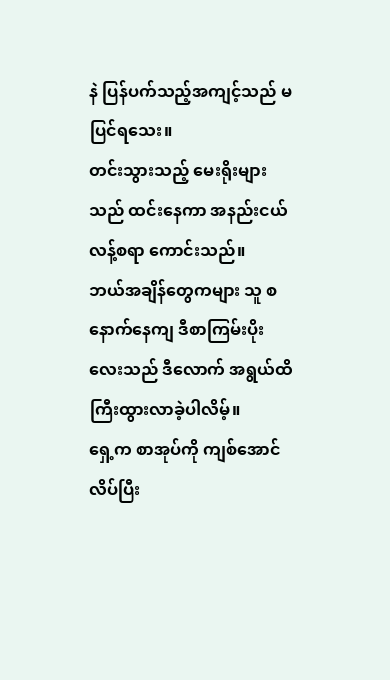နဲ ပြန်ပက်သည့်အကျင့်သည် မပြင်ရသေး။
တင်းသွားသည့် မေးရိုးများသည် ထင်းနေကာ အနည်းငယ်လန့်စရာ ကောင်းသည်။
ဘယ်အချိန်တွေကများ သူ စနောက်နေကျ ဒီစာကြမ်းပိုးလေးသည် ဒီလောက် အရွယ်ထိ ကြီးထွားလာခဲ့ပါလိမ့်။
ရှေ့က စာအုပ်ကို ကျစ်အောင် လိပ်ပြီး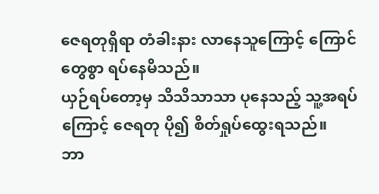ဇေရတုရှိရာ တံခါးနား လာနေသူကြောင့် ကြောင်တွေစွာ ရပ်နေမိသည်။
ယှဉ်ရပ်တော့မှ သိသိသာသာ ပုနေသည့် သူ့အရပ်ကြောင့် ဇေရတု ပို၍ စိတ်ရှုပ်ထွေးရသည်။
ဘာ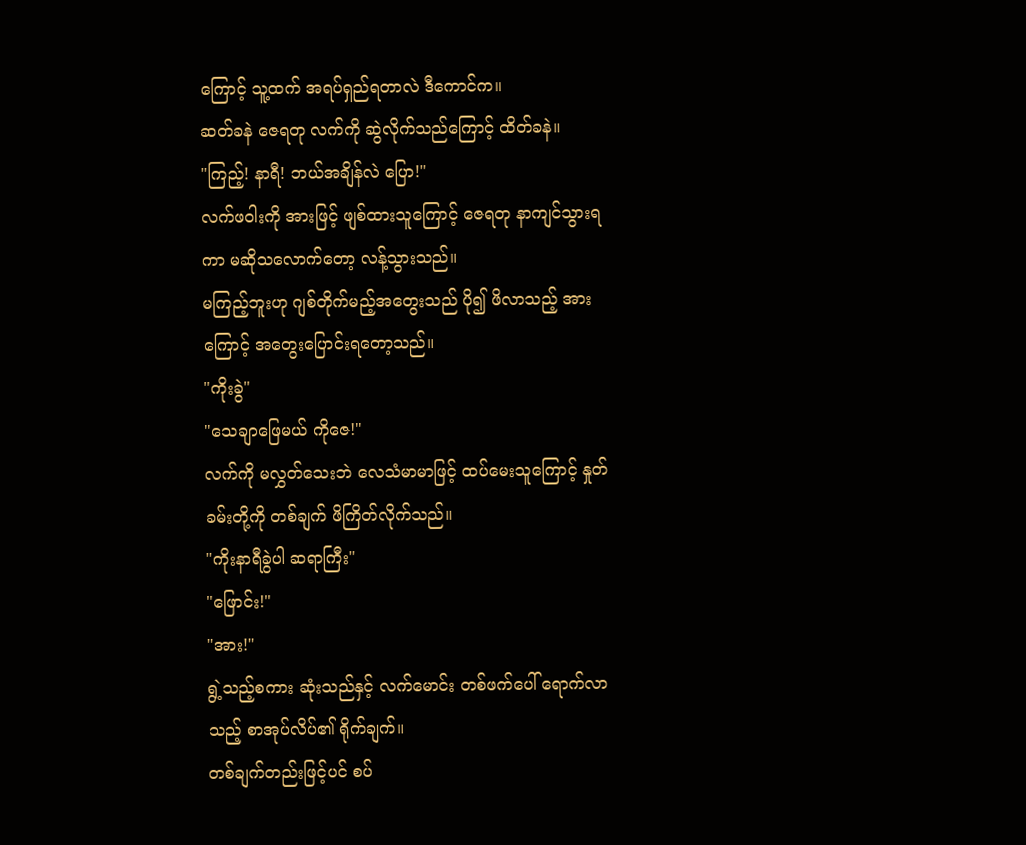ကြောင့် သူ့ထက် အရပ်ရှည်ရတာလဲ ဒီကောင်က။
ဆတ်ခနဲ ဇေရတု လက်ကို ဆွဲလိုက်သည်ကြောင့် ထိတ်ခနဲ။
"ကြည့်! နာရီ! ဘယ်အချိန်လဲ ပြော!"
လက်ဖဝါးကို အားဖြင့် ဖျစ်ထားသူကြောင့် ဇေရတု နာကျင်သွားရကာ မဆိုသလောက်တော့ လန့်သွားသည်။
မကြည့်ဘူးဟု ဂျစ်တိုက်မည့်အတွေးသည် ပို၍ ဖိလာသည့် အားကြောင့် အတွေးပြောင်းရတော့သည်။
"ကိုးခွဲ"
"သေချာဖြေမယ် ကိုဇေ!"
လက်ကို မလွှတ်သေးဘဲ လေသံမာမာဖြင့် ထပ်မေးသူကြောင့် နှုတ်ခမ်းတို့ကို တစ်ချက် ဖိကြိတ်လိုက်သည်။
"ကိုးနာရီခွဲပါ ဆရာကြီး"
"ဖြောင်း!"
"အား!"
ရွဲ့သည့်စကား ဆုံးသည်နှင့် လက်မောင်း တစ်ဖက်ပေါ် ရောက်လာသည့် စာအုပ်လိပ်၏ ရိုက်ချက်။
တစ်ချက်တည်းဖြင့်ပင် စပ်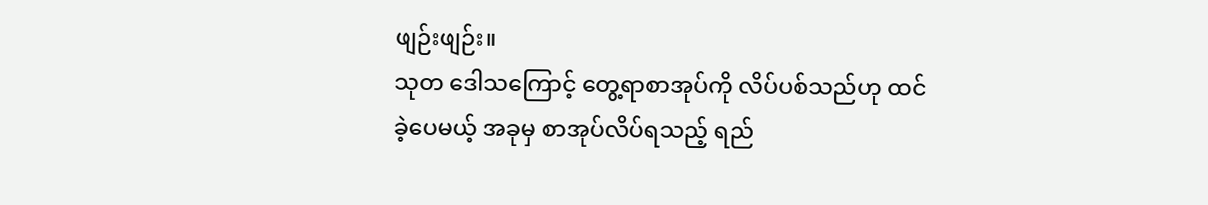ဖျဉ်းဖျဉ်း။
သုတ ဒေါသကြောင့် တွေ့ရာစာအုပ်ကို လိပ်ပစ်သည်ဟု ထင်ခဲ့ပေမယ့် အခုမှ စာအုပ်လိပ်ရသည့် ရည်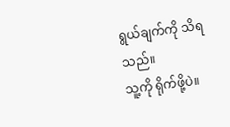ရွယ်ချက်ကို သိရသည်။
သူ့ကို ရိုက်ဖို့ပဲ။